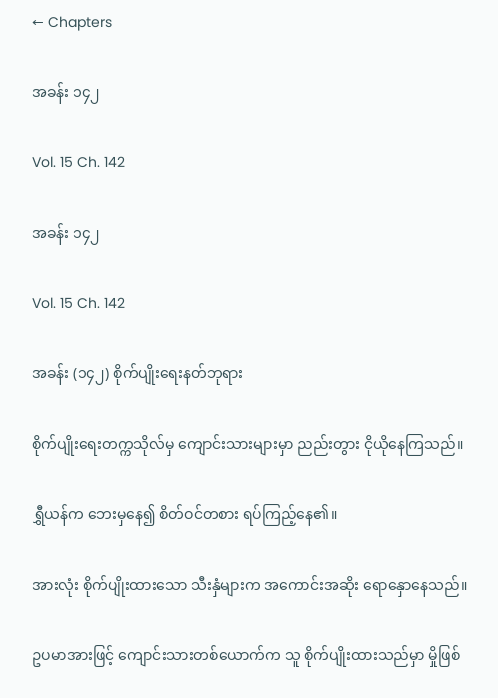← Chapters

အခန်း ၁၄၂

Vol. 15 Ch. 142

အခန်း ၁၄၂

Vol. 15 Ch. 142

အခန်း (၁၄၂) စိုက်ပျိုးရေးနတ်ဘုရား

စိုက်ပျိုးရေးတက္ကသိုလ်မှ ကျောင်းသားများမှာ ညည်းတွား ငိုယိုနေကြသည်။

ရွှီယန်က ဘေးမှနေ၍ စိတ်ဝင်တစား ရပ်ကြည့်နေ၏။

အားလုံး စိုက်ပျိုးထားသော သီးနှံများက အကောင်းအဆိုး ရောနှောနေသည်။

ဥပမာအားဖြင့် ကျောင်းသားတစ်ယောက်က သူ စိုက်ပျိုးထားသည်မှာ မှိုဖြစ်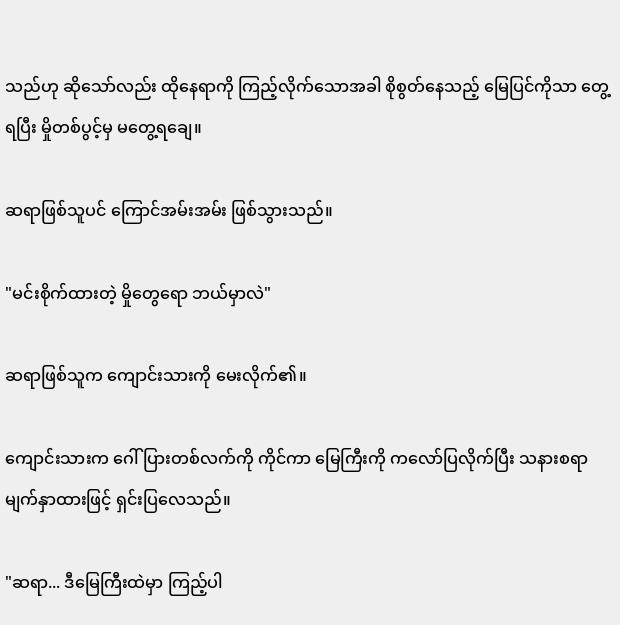သည်ဟု ဆိုသော်လည်း ထိုနေရာကို ကြည့်လိုက်သောအခါ စိုစွတ်နေသည့် မြေပြင်ကိုသာ တွေ့ရပြီး မှိုတစ်ပွင့်မှ မတွေ့ရချေ။

ဆရာဖြစ်သူပင် ကြောင်အမ်းအမ်း ဖြစ်သွားသည်။

"မင်းစိုက်ထားတဲ့ မှိုတွေရော ဘယ်မှာလဲ"

ဆရာဖြစ်သူက ကျောင်းသားကို မေးလိုက်၏။

ကျောင်းသားက ဂေါ်ပြားတစ်လက်ကို ကိုင်ကာ မြေကြီးကို ကလော်ပြလိုက်ပြီး သနားစရာ မျက်နှာထားဖြင့် ရှင်းပြလေသည်။

"ဆရာ... ဒီမြေကြီးထဲမှာ ကြည့်ပါ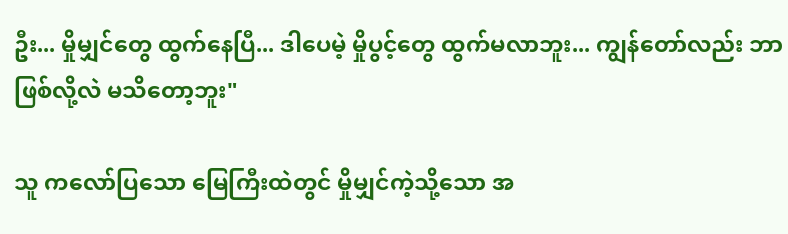ဦး... မှိုမျှင်တွေ ထွက်နေပြီ... ဒါပေမဲ့ မှိုပွင့်တွေ ထွက်မလာဘူး... ကျွန်တော်လည်း ဘာဖြစ်လို့လဲ မသိတော့ဘူး"

သူ ကလော်ပြသော မြေကြီးထဲတွင် မှိုမျှင်ကဲ့သို့သော အ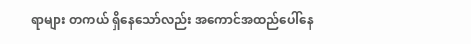ရာများ တကယ် ရှိနေသော်လည်း အကောင်အထည်ပေါ်နေ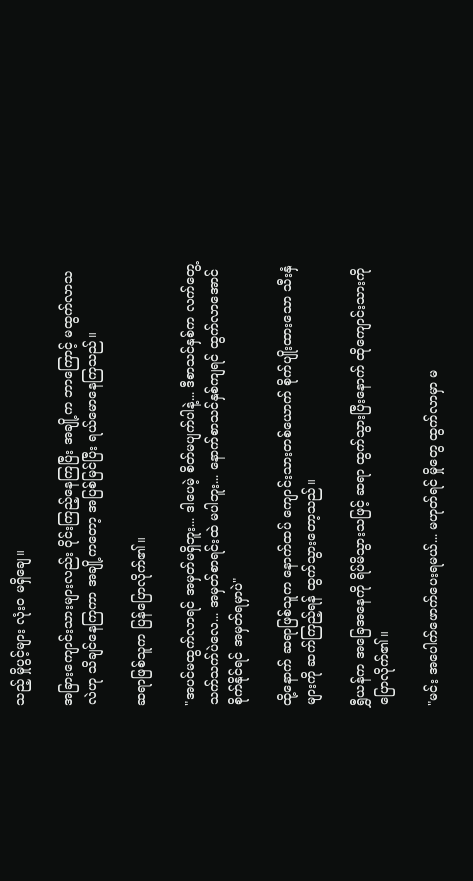သည့် မှိုပွင့်များ လုံးဝ မရှိချေ။

အခြားကျောင်းသားများလည်း ဝိုင်းကြည့်နေကြပြီး အချို့က ဘာကြောင့် မထွက်လာသလဲဟု သိချင်နေကြကာ အချို့ကတော့ အပြစ်မြင်ပြီး ရယ်မောနေကြသည်။

ဆရာဖြစ်သူက ပြန်ပြောလိုက်၏။

"အပင်မထွက်လာရင် အမှတ်မရှိဘူး... ဒါပေမဲ့ စိတ်မပျက်ပါနဲ့... ဒီစာသင်နှစ်က လက်တွေ့သက်သက်ပဲလေ... အမှတ်စာရင်းထဲ မပါဘူး... နောက်စာသင်နှစ်ကျရင် ထွက်လာအောင် စိုက်နိုင်ရင် အမှတ်ရမှာပဲ"

ထို့နောက် ဆရာဖြစ်သူက နောက်ထပ် ကျောင်းသားတစ်ယောက် စိုက်ပျိုးထားသော သီးနှံများကို ဆက်ကြည့်ရန် ထွက်သွားတော့သည်။

ရွှီယန်က အခြေအနေကို ရိပ်မိသွားသဖြင့် ဆရာ ထွက်သွားပြီးနောက် ထိုကျောင်းသားကို ပြောလိုက်၏။

"မင်း အပေါက်ဖောက်ပေးရမယ်... မဟုတ်ရင် မှိုတွေ ထွက်လာမှာ မ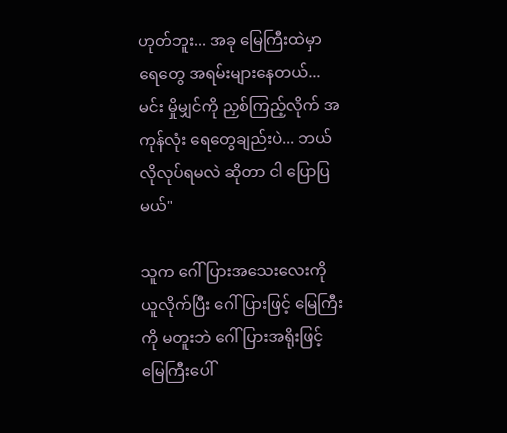ဟုတ်ဘူး... အခု မြေကြီးထဲမှာ ရေတွေ အရမ်းများနေတယ်... မင်း မှိုမျှင်ကို ညှစ်ကြည့်လိုက် အကုန်လုံး ရေတွေချည်းပဲ... ဘယ်လိုလုပ်ရမလဲ ဆိုတာ ငါ ပြောပြမယ်"

သူက ဂေါ်ပြားအသေးလေးကို ယူလိုက်ပြီး ဂေါ်ပြားဖြင့် မြေကြီးကို မတူးဘဲ ဂေါ်ပြားအရိုးဖြင့် မြေကြီးပေါ်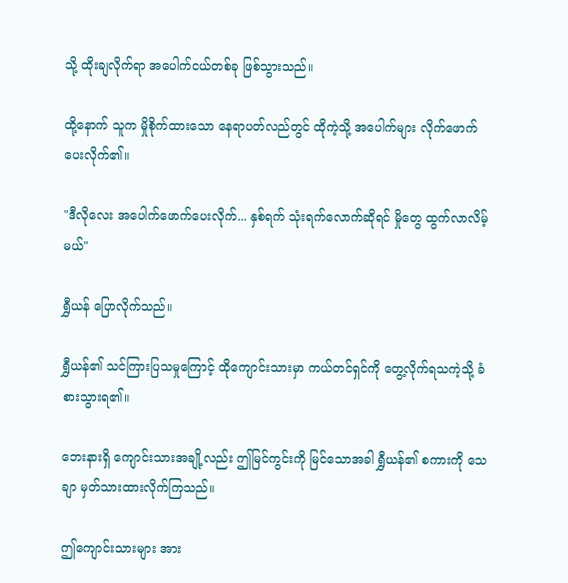သို့ ထိုးချလိုက်ရာ အပေါက်ငယ်တစ်ခု ဖြစ်သွားသည်။

ထို့နောက် သူက မှိုစိုက်ထားသော နေရာပတ်လည်တွင် ထိုကဲ့သို့ အပေါက်များ လိုက်ဖောက်ပေးလိုက်၏။

"ဒီလိုလေး အပေါက်ဖောက်ပေးလိုက်... နှစ်ရက် သုံးရက်လောက်ဆိုရင် မှိုတွေ ထွက်လာလိမ့်မယ်"

ရွှီယန် ပြောလိုက်သည်။

ရွှီယန်၏ သင်ကြားပြသမှုကြောင့် ထိုကျောင်းသားမှာ ကယ်တင်ရှင်ကို တွေ့လိုက်ရသကဲ့သို့ ခံစားသွားရ၏။

ဘေးနားရှိ ကျောင်းသားအချို့လည်း ဤမြင်ကွင်းကို မြင်သောအခါ ရွှီယန်၏ စကားကို သေချာ မှတ်သားထားလိုက်ကြသည်။

ဤကျောင်းသားများ အား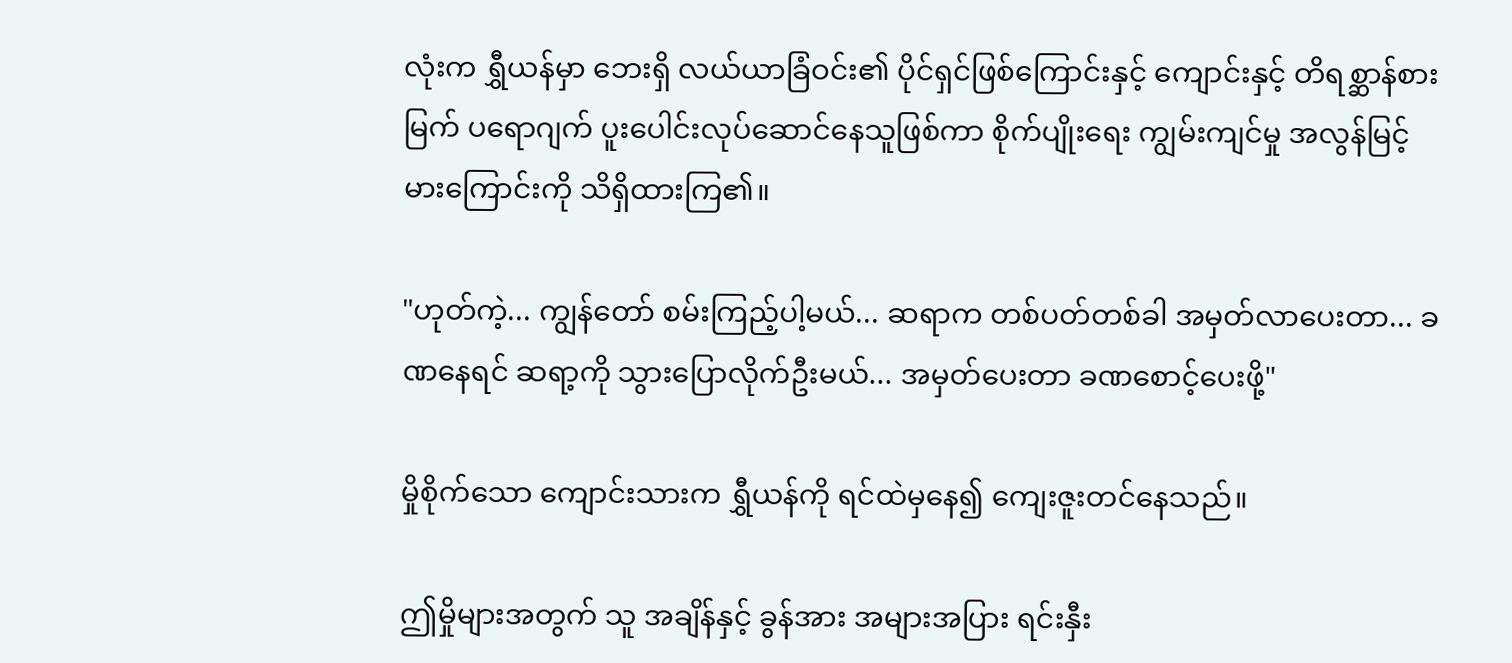လုံးက ရွှီယန်မှာ ဘေးရှိ လယ်ယာခြံဝင်း၏ ပိုင်ရှင်ဖြစ်ကြောင်းနှင့် ကျောင်းနှင့် တိရစ္ဆာန်စားမြက် ပရောဂျက် ပူးပေါင်းလုပ်ဆောင်နေသူဖြစ်ကာ စိုက်ပျိုးရေး ကျွမ်းကျင်မှု အလွန်မြင့်မားကြောင်းကို သိရှိထားကြ၏။

"ဟုတ်ကဲ့... ကျွန်တော် စမ်းကြည့်ပါ့မယ်... ဆရာက တစ်ပတ်တစ်ခါ အမှတ်လာပေးတာ... ခဏနေရင် ဆရာ့ကို သွားပြောလိုက်ဦးမယ်... အမှတ်ပေးတာ ခဏစောင့်ပေးဖို့"

မှိုစိုက်သော ကျောင်းသားက ရွှီယန်ကို ရင်ထဲမှနေ၍ ကျေးဇူးတင်နေသည်။

ဤမှိုများအတွက် သူ အချိန်နှင့် ခွန်အား အများအပြား ရင်းနှီး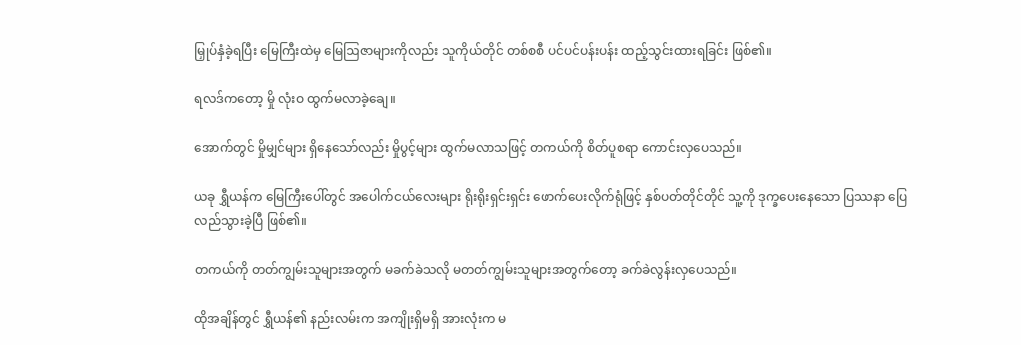မြှုပ်နှံခဲ့ရပြီး မြေကြီးထဲမှ မြေဩဇာများကိုလည်း သူကိုယ်တိုင် တစ်စစီ ပင်ပင်ပန်းပန်း ထည့်သွင်းထားရခြင်း ဖြစ်၏။

ရလဒ်ကတော့ မှို လုံးဝ ထွက်မလာခဲ့ချေ။

အောက်တွင် မှိုမျှင်များ ရှိနေသော်လည်း မှိုပွင့်များ ထွက်မလာသဖြင့် တကယ်ကို စိတ်ပူစရာ ကောင်းလှပေသည်။

ယခု ရွှီယန်က မြေကြီးပေါ်တွင် အပေါက်ငယ်လေးများ ရိုးရိုးရှင်းရှင်း ဖောက်ပေးလိုက်ရုံဖြင့် နှစ်ပတ်တိုင်တိုင် သူ့ကို ဒုက္ခပေးနေသော ပြဿနာ ပြေလည်သွားခဲ့ပြီ ဖြစ်၏။

တကယ်ကို တတ်ကျွမ်းသူများအတွက် မခက်ခဲသလို မတတ်ကျွမ်းသူများအတွက်တော့ ခက်ခဲလွန်းလှပေသည်။

ထိုအချိန်တွင် ရွှီယန်၏ နည်းလမ်းက အကျိုးရှိမရှိ အားလုံးက မ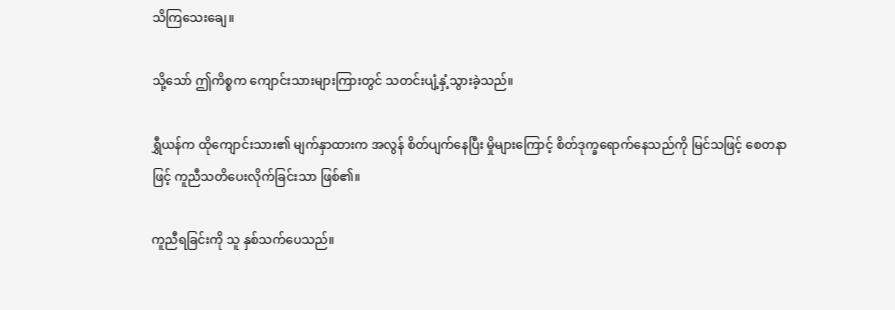သိကြသေးချေ။

သို့သော် ဤကိစ္စက ကျောင်းသားများကြားတွင် သတင်းပျံ့နှံ့သွားခဲ့သည်။

ရွှီယန်က ထိုကျောင်းသား၏ မျက်နှာထားက အလွန် စိတ်ပျက်နေပြီး မှိုများကြောင့် စိတ်ဒုက္ခရောက်နေသည်ကို မြင်သဖြင့် စေတနာဖြင့် ကူညီသတိပေးလိုက်ခြင်းသာ ဖြစ်၏။

ကူညီရခြင်းကို သူ နှစ်သက်ပေသည်။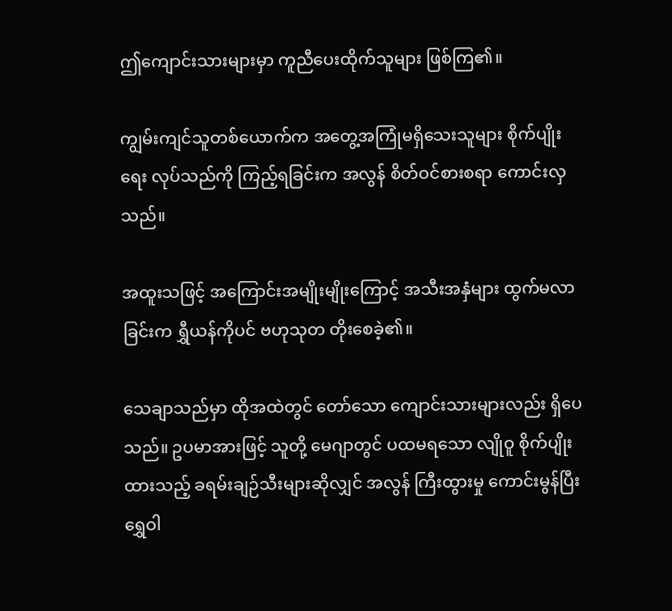ဤကျောင်းသားများမှာ ကူညီပေးထိုက်သူများ ဖြစ်ကြ၏။

ကျွမ်းကျင်သူတစ်ယောက်က အတွေ့အကြုံမရှိသေးသူများ စိုက်ပျိုးရေး လုပ်သည်ကို ကြည့်ရခြင်းက အလွန် စိတ်ဝင်စားစရာ ကောင်းလှသည်။

အထူးသဖြင့် အကြောင်းအမျိုးမျိုးကြောင့် အသီးအနှံများ ထွက်မလာခြင်းက ရွှီယန်ကိုပင် ဗဟုသုတ တိုးစေခဲ့၏။

သေချာသည်မှာ ထိုအထဲတွင် တော်သော ကျောင်းသားများလည်း ရှိပေသည်။ ဥပမာအားဖြင့် သူတို့ မေဂျာတွင် ပထမရသော လျိုဝူ စိုက်ပျိုးထားသည့် ခရမ်းချဉ်သီးများဆိုလျှင် အလွန် ကြီးထွားမှု ကောင်းမွန်ပြီး ရွှေဝါ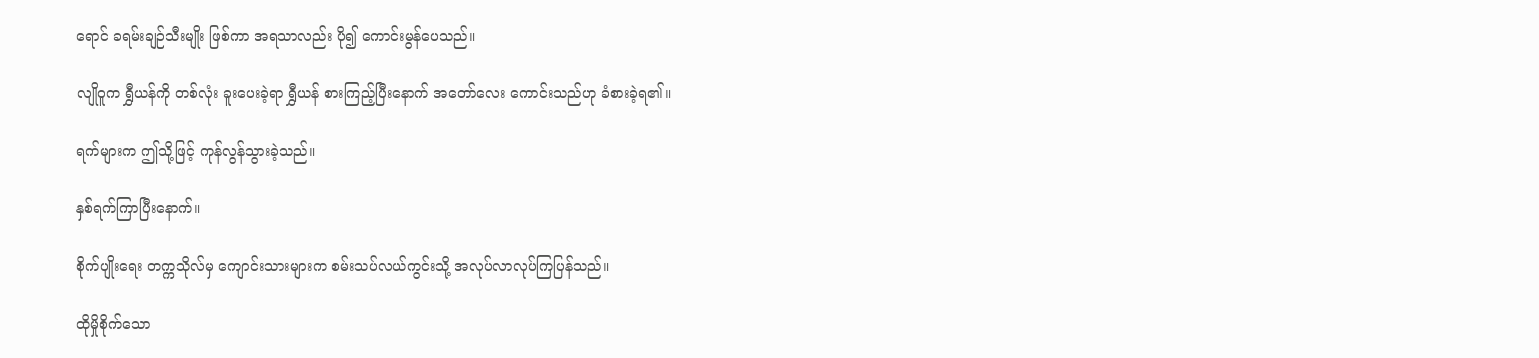ရောင် ခရမ်းချဉ်သီးမျိုး ဖြစ်ကာ အရသာလည်း ပို၍ ကောင်းမွန်ပေသည်။

လျိုဝူက ရွှီယန်ကို တစ်လုံး ခူးပေးခဲ့ရာ ရွှီယန် စားကြည့်ပြီးနောက် အတော်လေး ကောင်းသည်ဟု ခံစားခဲ့ရ၏။

ရက်များက ဤသို့ဖြင့် ကုန်လွန်သွားခဲ့သည်။

နှစ်ရက်ကြာပြီးနောက်။

စိုက်ပျိုးရေး တက္ကသိုလ်မှ ကျောင်းသားများက စမ်းသပ်လယ်ကွင်းသို့ အလုပ်လာလုပ်ကြပြန်သည်။

ထိုမှိုစိုက်သော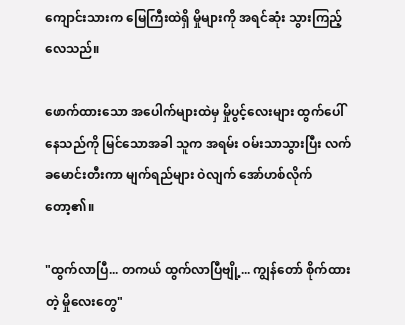ကျောင်းသားက မြေကြီးထဲရှိ မှိုများကို အရင်ဆုံး သွားကြည့်လေသည်။

ဖောက်ထားသော အပေါက်များထဲမှ မှိုပွင့်လေးများ ထွက်ပေါ်နေသည်ကို မြင်သောအခါ သူက အရမ်း ဝမ်းသာသွားပြီး လက်ခမောင်းတီးကာ မျက်ရည်များ ဝဲလျက် အော်ဟစ်လိုက်တော့၏။

"ထွက်လာပြီ... တကယ် ထွက်လာပြီဗျို့... ကျွန်တော် စိုက်ထားတဲ့ မှိုလေးတွေ"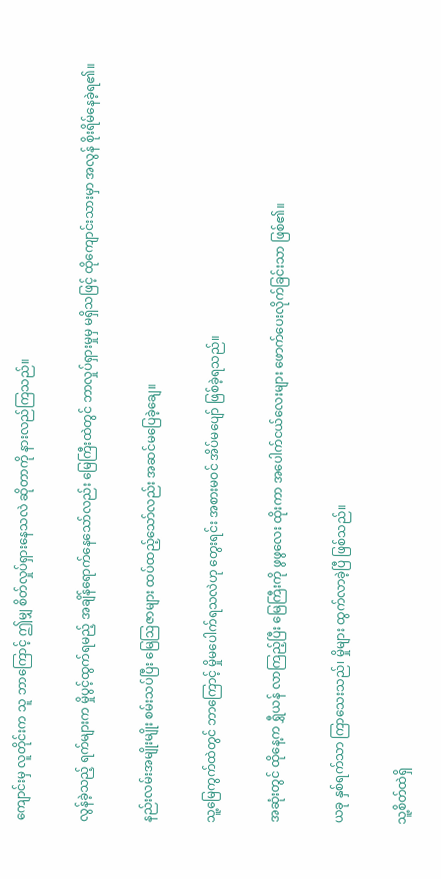ကျောင်းမှ လူတိုင်းက သူ ဘာကြောင့် ဤမျှ စိတ်လှုပ်ရှားနေသလဲ ဆိုတာကို နားလည်ကြသည်။

လွန်ခဲ့သည့် ရက်များက မှိုပွင့်ထွက်ရမည့် အချိန်ရောက်နေသော်လည်း မြေကြီးထဲတွင် ဘာလှုပ်ရှားမှုမှ မရှိသဖြင့် ထိုကျောင်းသားမှာ အလွန် စိုးရိမ်နေခဲ့ရ၏။

နည်းလမ်းအမျိုးမျိုး စမ်းသပ်ပြီး မြေဩဇာများ ထပ်ထည့်သော်လည်း အဆင်မပြေခဲ့ချေ။

သူ့မြေကွက်ထဲတွင် ဘာကြောင့် မှိုမပေါက်ရသလဲဟု တွေးရင်း အစားမဝင် အိပ်မပျော် ဖြစ်ခဲ့ရသည်။

အဆုံးတွင် ထိုနေ့က ရွှီယန် လာကြည့်ပြီး မြေကြီးကို ဖွဖွလေး ထိုးကာ အပေါက်ငယ်လေးများ ဖောက်ပေးလိုက်ခြင်းသာ ဖြစ်၏။

ယခု နှစ်ရက်သာ ကြာသေးသည်၊ မှိုများ ထွက်လာခဲ့ပြီ ဖြစ်သည်။

သူ့စိတ်ထဲရှိ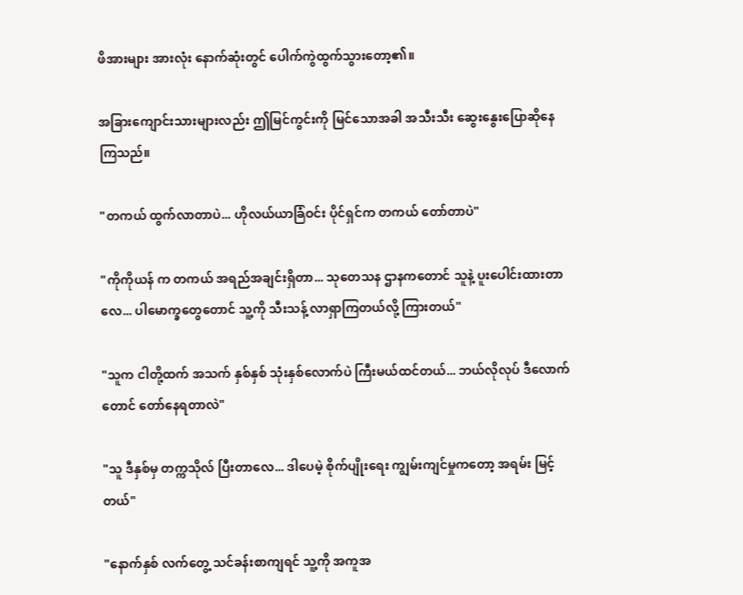ဖိအားများ အားလုံး နောက်ဆုံးတွင် ပေါက်ကွဲထွက်သွားတော့၏။

အခြားကျောင်းသားများလည်း ဤမြင်ကွင်းကို မြင်သောအခါ အသီးသီး ဆွေးနွေးပြောဆိုနေကြသည်။

"တကယ် ထွက်လာတာပဲ... ဟိုလယ်ယာခြံဝင်း ပိုင်ရှင်က တကယ် တော်တာပဲ"

"ကိုကိုယန် က တကယ် အရည်အချင်းရှိတာ... သုတေသန ဌာနကတောင် သူနဲ့ ပူးပေါင်းထားတာလေ... ပါမောက္ခတွေတောင် သူ့ကို သီးသန့် လာရှာကြတယ်လို့ ကြားတယ်"

"သူက ငါတို့ထက် အသက် နှစ်နှစ် သုံးနှစ်လောက်ပဲ ကြီးမယ်ထင်တယ်... ဘယ်လိုလုပ် ဒီလောက်တောင် တော်နေရတာလဲ"

"သူ ဒီနှစ်မှ တက္ကသိုလ် ပြီးတာလေ... ဒါပေမဲ့ စိုက်ပျိုးရေး ကျွမ်းကျင်မှုကတော့ အရမ်း မြင့်တယ်"

"နောက်နှစ် လက်တွေ့ သင်ခန်းစာကျရင် သူ့ကို အကူအ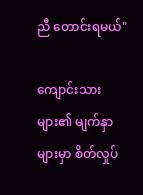ညီ တောင်းရမယ်"

ကျောင်းသားများ၏ မျက်နှာများမှာ စိတ်လှုပ်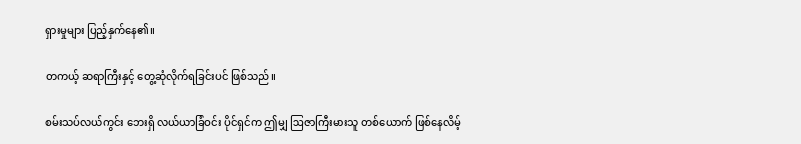ရှားမှုများ ပြည့်နှက်နေ၏။

တကယ့် ဆရာကြီးနှင့် တွေ့ဆုံလိုက်ရခြင်းပင် ဖြစ်သည်။

စမ်းသပ်လယ်ကွင်း ဘေးရှိ လယ်ယာခြံဝင်း ပိုင်ရှင်က ဤမျှ ဩဇာကြီးမားသူ တစ်ယောက် ဖြစ်နေလိမ့်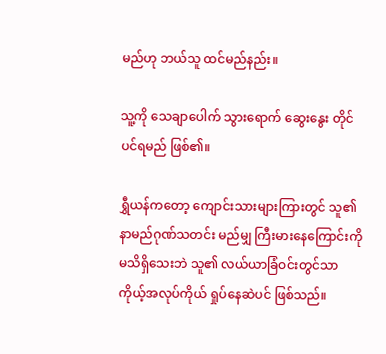မည်ဟု ဘယ်သူ ထင်မည်နည်း။

သူ့ကို သေချာပေါက် သွားရောက် ဆွေးနွေး တိုင်ပင်ရမည် ဖြစ်၏။

ရွှီယန်ကတော့ ကျောင်းသားများကြားတွင် သူ၏ နာမည်ဂုဏ်သတင်း မည်မျှ ကြီးမားနေကြောင်းကို မသိရှိသေးဘဲ သူ၏ လယ်ယာခြံဝင်းတွင်သာ ကိုယ့်အလုပ်ကိုယ် ရှုပ်နေဆဲပင် ဖြစ်သည်။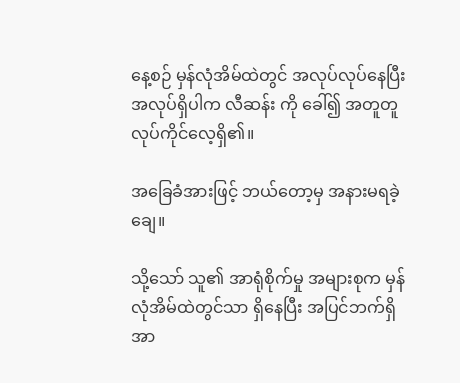နေ့စဉ် မှန်လုံအိမ်ထဲတွင် အလုပ်လုပ်နေပြီး အလုပ်ရှိပါက လီဆန်း ကို ခေါ်၍ အတူတူ လုပ်ကိုင်လေ့ရှိ၏။

အခြေခံအားဖြင့် ဘယ်တော့မှ အနားမရခဲ့ချေ။

သို့သော် သူ၏ အာရုံစိုက်မှု အများစုက မှန်လုံအိမ်ထဲတွင်သာ ရှိနေပြီး အပြင်ဘက်ရှိ အာ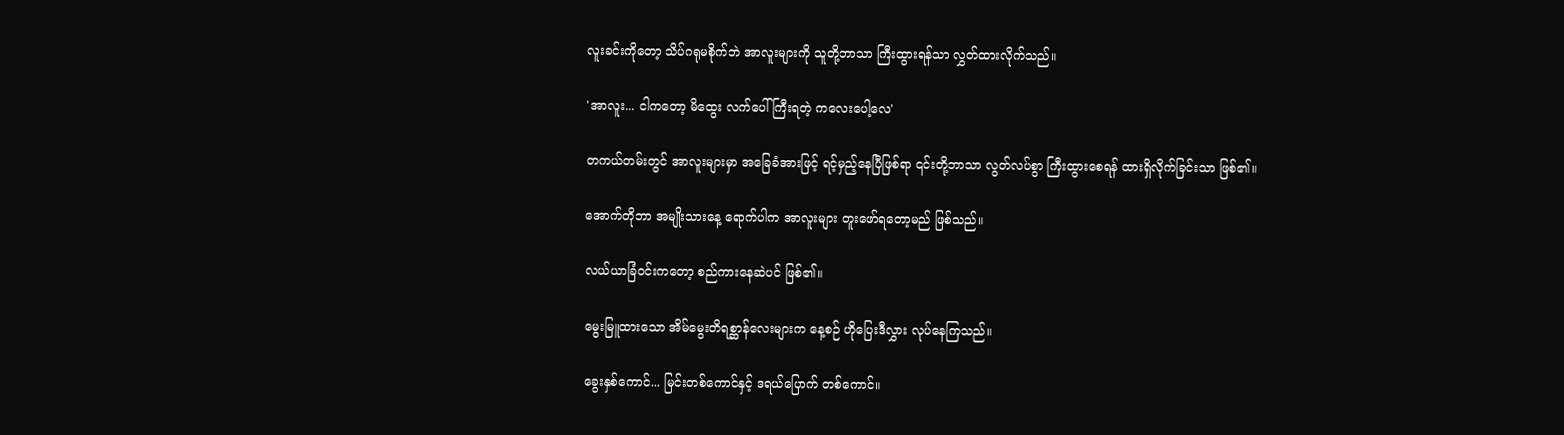လူးခင်းကိုတော့ သိပ်ဂရုမစိုက်ဘဲ အာလူးများကို သူတို့ဘာသာ ကြီးထွားရန်သာ လွှတ်ထားလိုက်သည်။

'အာလူး... ငါကတော့ မိထွေး လက်ပေါ် ကြီးရတဲ့ ကလေးပေါ့လေ'

တကယ်တမ်းတွင် အာလူးများမှာ အခြေခံအားဖြင့် ရင့်မှည့်နေပြီဖြစ်ရာ ၎င်းတို့ဘာသာ လွတ်လပ်စွာ ကြီးထွားစေရန် ထားရှိလိုက်ခြင်းသာ ဖြစ်၏။

အောက်တိုဘာ အမျိုးသားနေ့ ရောက်ပါက အာလူးများ တူးဖော်ရတော့မည် ဖြစ်သည်။

လယ်ယာခြံဝင်းကတော့ စည်ကားနေဆဲပင် ဖြစ်၏။

မွေးမြူထားသော အိမ်မွေးတိရစ္ဆာန်လေးများက နေ့စဉ် ဟိုပြေးဒီလွှား လုပ်နေကြသည်။

ခွေးနှစ်ကောင်... မြင်းတစ်ကောင်နှင့် ဒရယ်ပြောက် တစ်ကောင်။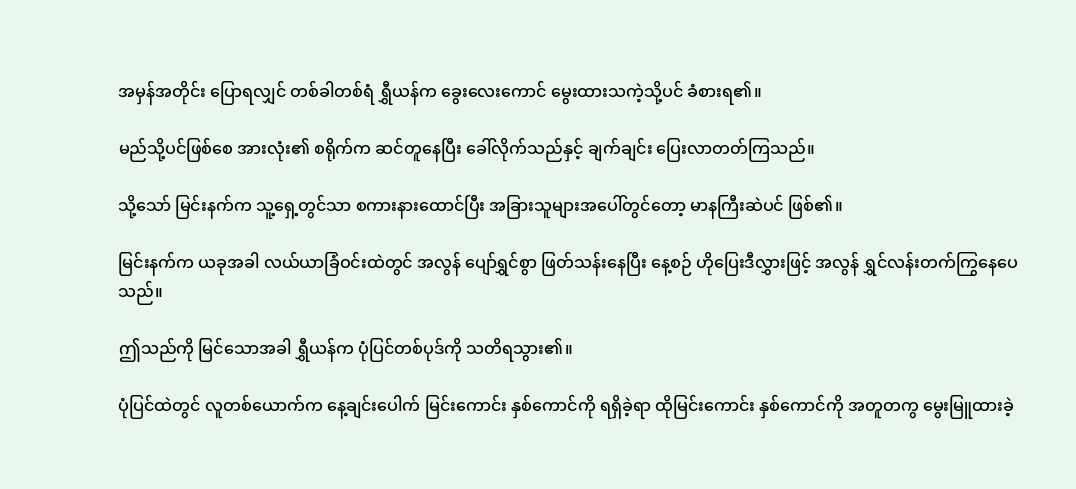အမှန်အတိုင်း ပြောရလျှင် တစ်ခါတစ်ရံ ရွှီယန်က ခွေးလေးကောင် မွေးထားသကဲ့သို့ပင် ခံစားရ၏။

မည်သို့ပင်ဖြစ်စေ အားလုံး၏ စရိုက်က ဆင်တူနေပြီး ခေါ်လိုက်သည်နှင့် ချက်ချင်း ပြေးလာတတ်ကြသည်။

သို့သော် မြင်းနက်က သူ့ရှေ့တွင်သာ စကားနားထောင်ပြီး အခြားသူများအပေါ်တွင်တော့ မာနကြီးဆဲပင် ဖြစ်၏။

မြင်းနက်က ယခုအခါ လယ်ယာခြံဝင်းထဲတွင် အလွန် ပျော်ရွှင်စွာ ဖြတ်သန်းနေပြီး နေ့စဉ် ဟိုပြေးဒီလွှားဖြင့် အလွန် ရွှင်လန်းတက်ကြွနေပေသည်။

ဤသည်ကို မြင်သောအခါ ရွှီယန်က ပုံပြင်တစ်ပုဒ်ကို သတိရသွား၏။

ပုံပြင်ထဲတွင် လူတစ်ယောက်က နေ့ချင်းပေါက် မြင်းကောင်း နှစ်ကောင်ကို ရရှိခဲ့ရာ ထိုမြင်းကောင်း နှစ်ကောင်ကို အတူတကွ မွေးမြူထားခဲ့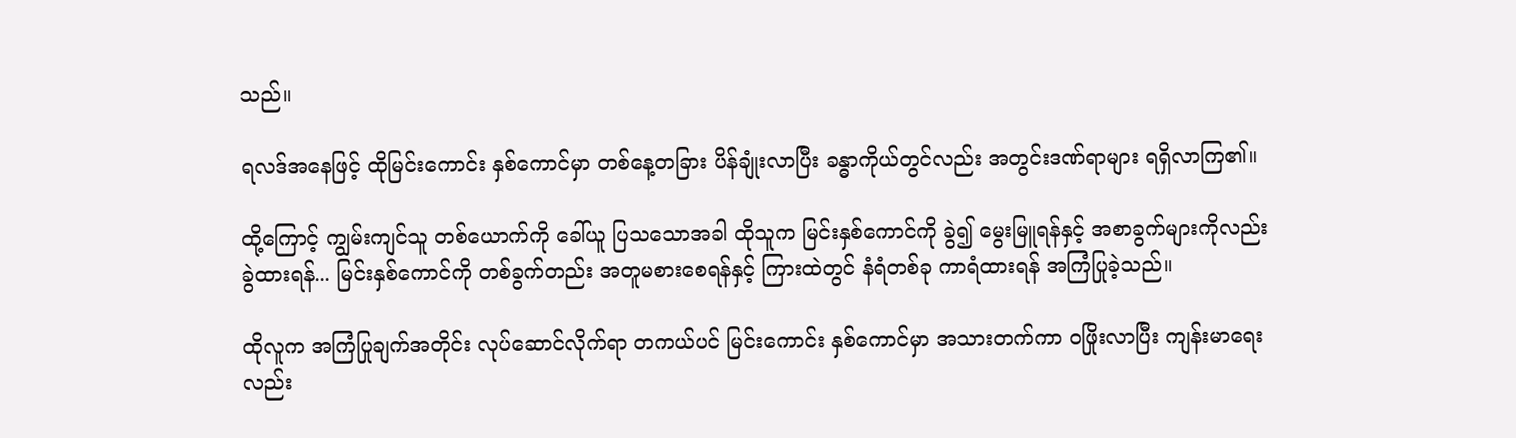သည်။

ရလဒ်အနေဖြင့် ထိုမြင်းကောင်း နှစ်ကောင်မှာ တစ်နေ့တခြား ပိန်ချုံးလာပြီး ခန္ဓာကိုယ်တွင်လည်း အတွင်းဒဏ်ရာများ ရရှိလာကြ၏။

ထို့ကြောင့် ကျွမ်းကျင်သူ တစ်ယောက်ကို ခေါ်ယူ ပြသသောအခါ ထိုသူက မြင်းနှစ်ကောင်ကို ခွဲ၍ မွေးမြူရန်နှင့် အစာခွက်များကိုလည်း ခွဲထားရန်... မြင်းနှစ်ကောင်ကို တစ်ခွက်တည်း အတူမစားစေရန်နှင့် ကြားထဲတွင် နံရံတစ်ခု ကာရံထားရန် အကြံပြုခဲ့သည်။

ထိုလူက အကြံပြုချက်အတိုင်း လုပ်ဆောင်လိုက်ရာ တကယ်ပင် မြင်းကောင်း နှစ်ကောင်မှာ အသားတက်ကာ ဝဖြိုးလာပြီး ကျန်းမာရေးလည်း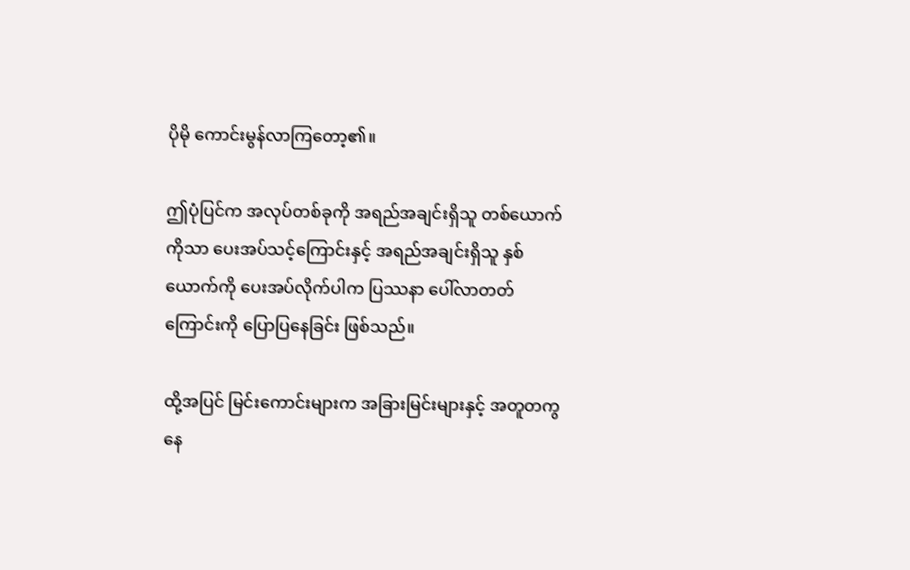ပိုမို ကောင်းမွန်လာကြတော့၏။

ဤပုံပြင်က အလုပ်တစ်ခုကို အရည်အချင်းရှိသူ တစ်ယောက်ကိုသာ ပေးအပ်သင့်ကြောင်းနှင့် အရည်အချင်းရှိသူ နှစ်ယောက်ကို ပေးအပ်လိုက်ပါက ပြဿနာ ပေါ်လာတတ်ကြောင်းကို ပြောပြနေခြင်း ဖြစ်သည်။

ထို့အပြင် မြင်းကောင်းများက အခြားမြင်းများနှင့် အတူတကွ နေ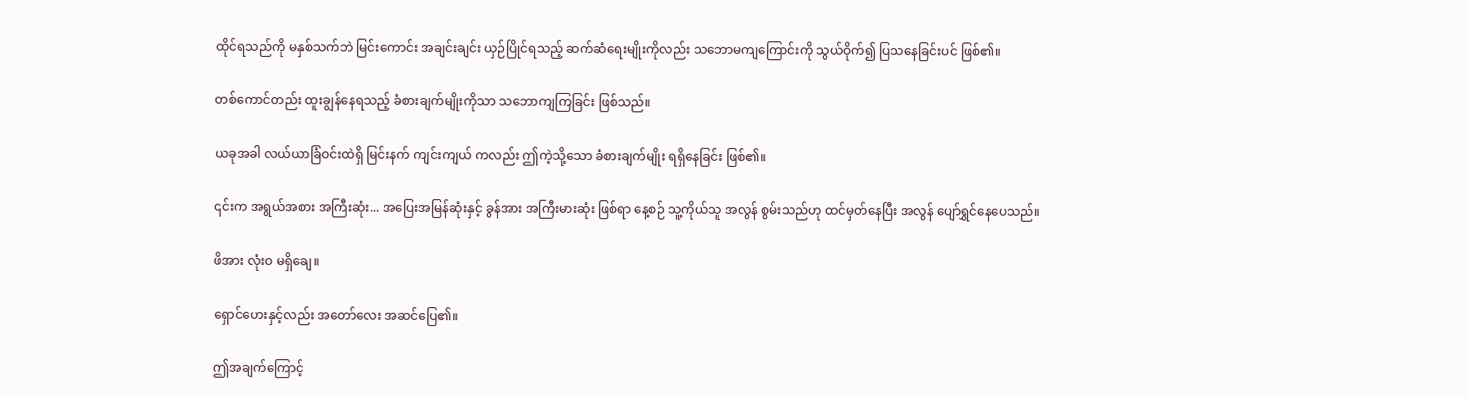ထိုင်ရသည်ကို မနှစ်သက်ဘဲ မြင်းကောင်း အချင်းချင်း ယှဉ်ပြိုင်ရသည့် ဆက်ဆံရေးမျိုးကိုလည်း သဘောမကျကြောင်းကို သွယ်ဝိုက်၍ ပြသနေခြင်းပင် ဖြစ်၏။

တစ်ကောင်တည်း ထူးချွန်နေရသည့် ခံစားချက်မျိုးကိုသာ သဘောကျကြခြင်း ဖြစ်သည်။

ယခုအခါ လယ်ယာခြံဝင်းထဲရှိ မြင်းနက် ကျင်းကျယ် ကလည်း ဤကဲ့သို့သော ခံစားချက်မျိုး ရရှိနေခြင်း ဖြစ်၏။

၎င်းက အရွယ်အစား အကြီးဆုံး... အပြေးအမြန်ဆုံးနှင့် ခွန်အား အကြီးမားဆုံး ဖြစ်ရာ နေ့စဉ် သူ့ကိုယ်သူ အလွန် စွမ်းသည်ဟု ထင်မှတ်နေပြီး အလွန် ပျော်ရွှင်နေပေသည်။

ဖိအား လုံးဝ မရှိချေ။

ရှောင်ဟေးနှင့်လည်း အတော်လေး အဆင်ပြေ၏။

ဤအချက်ကြောင့်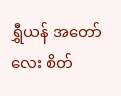ရွှီယန် အတော်လေး စိတ်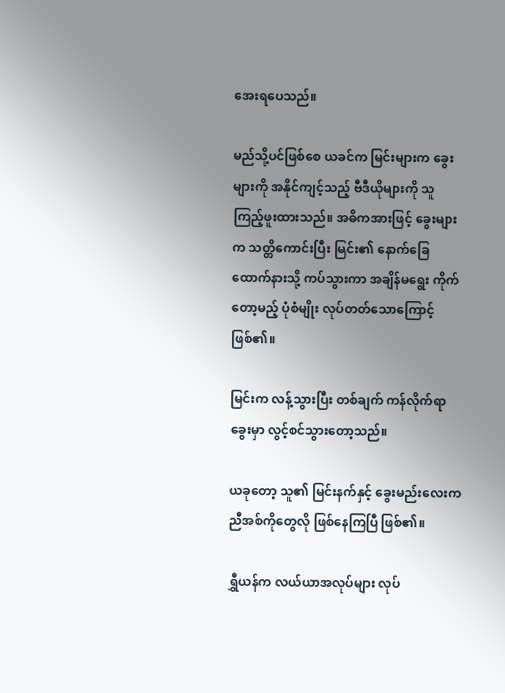အေးရပေသည်။

မည်သို့ပင်ဖြစ်စေ ယခင်က မြင်းများက ခွေးများကို အနိုင်ကျင့်သည့် ဗီဒီယိုများကို သူ ကြည့်ဖူးထားသည်။ အဓိကအားဖြင့် ခွေးများက သတ္တိကောင်းပြီး မြင်း၏ နောက်ခြေထောက်နားသို့ ကပ်သွားကာ အချိန်မရွေး ကိုက်တော့မည့် ပုံစံမျိုး လုပ်တတ်သောကြောင့် ဖြစ်၏။

မြင်းက လန့်သွားပြီး တစ်ချက် ကန်လိုက်ရာ ခွေးမှာ လွင့်စင်သွားတော့သည်။

ယခုတော့ သူ၏ မြင်းနက်နှင့် ခွေးမည်းလေးက ညီအစ်ကိုတွေလို ဖြစ်နေကြပြီ ဖြစ်၏။

ရွှီယန်က လယ်ယာအလုပ်များ လုပ်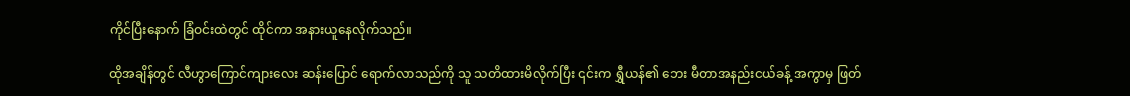ကိုင်ပြီးနောက် ခြံဝင်းထဲတွင် ထိုင်ကာ အနားယူနေလိုက်သည်။

ထိုအချိန်တွင် လီဟွာကြောင်ကျားလေး ဆန်းပြောင် ရောက်လာသည်ကို သူ သတိထားမိလိုက်ပြီး ၎င်းက ရွှီယန်၏ ဘေး မီတာအနည်းငယ်ခန့် အကွာမှ ဖြတ်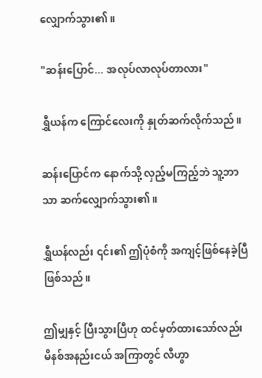လျှောက်သွား၏။

"ဆန်းပြောင်... အလုပ်လာလုပ်တာလား"

ရွှီယန်က ကြောင်လေးကို နှုတ်ဆက်လိုက်သည်။

ဆန်းပြောင်က နောက်သို့ လှည့်မကြည့်ဘဲ သူ့ဘာသာ ဆက်လျှောက်သွား၏။

ရွှီယန်လည်း ၎င်း၏ ဤပုံစံကို အကျင့်ဖြစ်နေခဲ့ပြီ ဖြစ်သည်။

ဤမျှနှင့် ပြီးသွားပြီဟု ထင်မှတ်ထားသော်လည်း မိနစ်အနည်းငယ် အကြာတွင် လီဟွာ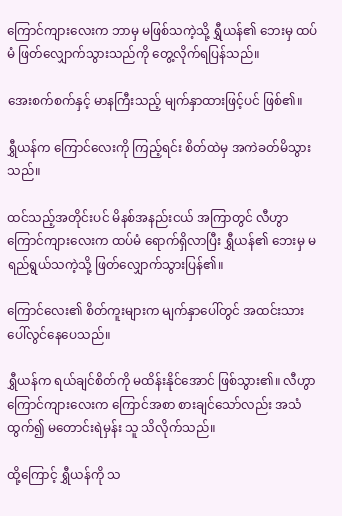ကြောင်ကျားလေးက ဘာမှ မဖြစ်သကဲ့သို့ ရွှီယန်၏ ဘေးမှ ထပ်မံ ဖြတ်လျှောက်သွားသည်ကို တွေ့လိုက်ရပြန်သည်။

အေးစက်စက်နှင့် မာနကြီးသည့် မျက်နှာထားဖြင့်ပင် ဖြစ်၏။

ရွှီယန်က ကြောင်လေးကို ကြည့်ရင်း စိတ်ထဲမှ အကဲခတ်မိသွားသည်။

ထင်သည့်အတိုင်းပင် မိနစ်အနည်းငယ် အကြာတွင် လီဟွာကြောင်ကျားလေးက ထပ်မံ ရောက်ရှိလာပြီး ရွှီယန်၏ ဘေးမှ မရည်ရွယ်သကဲ့သို့ ဖြတ်လျှောက်သွားပြန်၏။

ကြောင်လေး၏ စိတ်ကူးများက မျက်နှာပေါ်တွင် အထင်းသား ပေါ်လွင်နေပေသည်။

ရွှီယန်က ရယ်ချင်စိတ်ကို မထိန်းနိုင်အောင် ဖြစ်သွား၏။ လီဟွာကြောင်ကျားလေးက ကြောင်အစာ စားချင်သော်လည်း အသံထွက်၍ မတောင်းရဲမှန်း သူ သိလိုက်သည်။

ထို့ကြောင့် ရွှီယန်ကို သ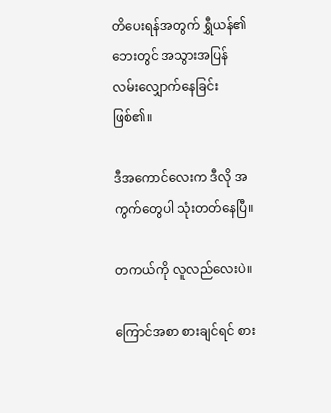တိပေးရန်အတွက် ရွှီယန်၏ ဘေးတွင် အသွားအပြန် လမ်းလျှောက်နေခြင်း ဖြစ်၏။

ဒီအကောင်လေးက ဒီလို အကွက်တွေပါ သုံးတတ်နေပြီ။

တကယ်ကို လူလည်လေးပဲ။

ကြောင်အစာ စားချင်ရင် စား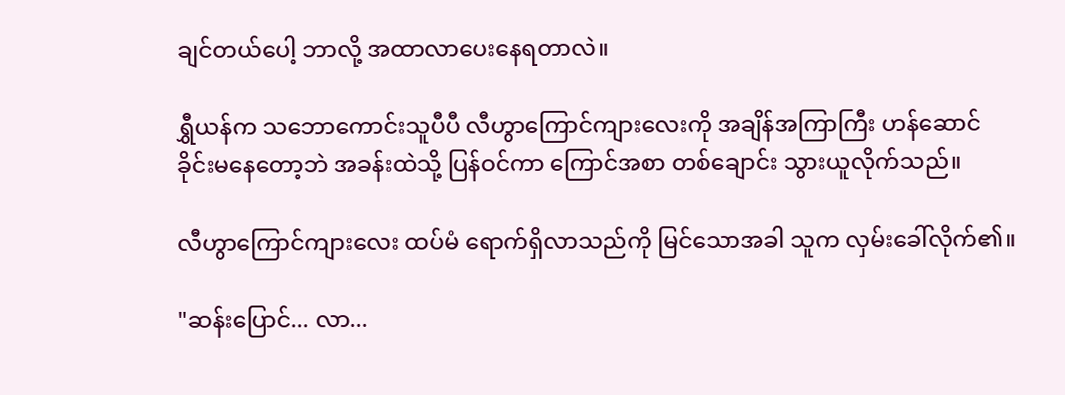ချင်တယ်ပေါ့ ဘာလို့ အထာလာပေးနေရတာလဲ။

ရွှီယန်က သဘောကောင်းသူပီပီ လီဟွာကြောင်ကျားလေးကို အချိန်အကြာကြီး ဟန်ဆောင်ခိုင်းမနေတော့ဘဲ အခန်းထဲသို့ ပြန်ဝင်ကာ ကြောင်အစာ တစ်ချောင်း သွားယူလိုက်သည်။

လီဟွာကြောင်ကျားလေး ထပ်မံ ရောက်ရှိလာသည်ကို မြင်သောအခါ သူက လှမ်းခေါ်လိုက်၏။

"ဆန်းပြောင်... လာ...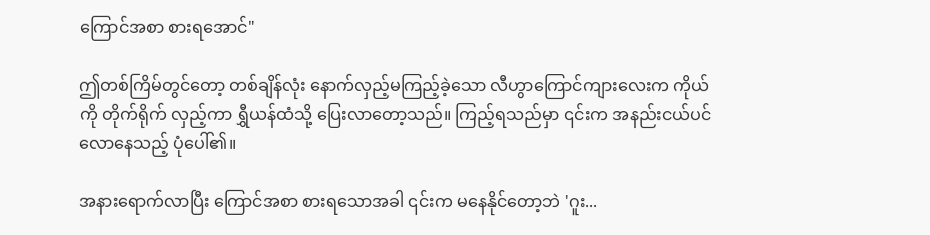ကြောင်အစာ စားရအောင်"

ဤတစ်ကြိမ်တွင်တော့ တစ်ချိန်လုံး နောက်လှည့်မကြည့်ခဲ့သော လီဟွာကြောင်ကျားလေးက ကိုယ်ကို တိုက်ရိုက် လှည့်ကာ ရွှီယန်ထံသို့ ပြေးလာတော့သည်။ ကြည့်ရသည်မှာ ၎င်းက အနည်းငယ်ပင် လောနေသည့် ပုံပေါ်၏။

အနားရောက်လာပြီး ကြောင်အစာ စားရသောအခါ ၎င်းက မနေနိုင်တော့ဘဲ 'ဂူး...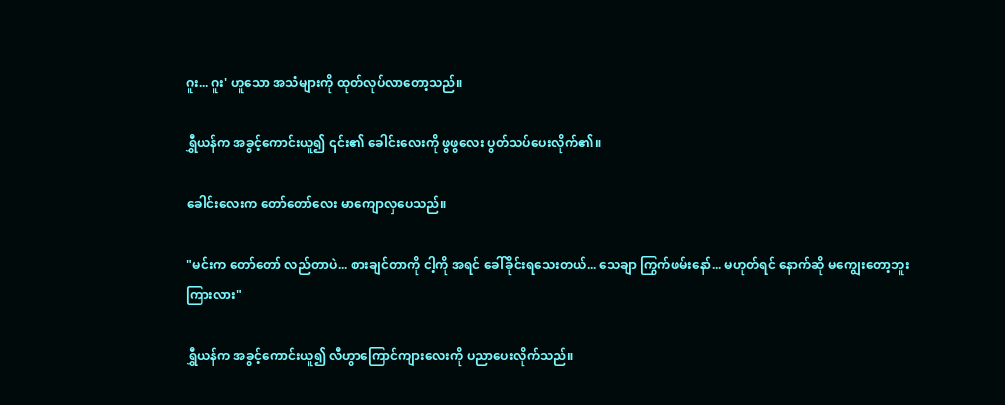ဂူး... ဂူး' ဟူသော အသံများကို ထုတ်လုပ်လာတော့သည်။

ရွှီယန်က အခွင့်ကောင်းယူ၍ ၎င်း၏ ခေါင်းလေးကို ဖွဖွလေး ပွတ်သပ်ပေးလိုက်၏။

ခေါင်းလေးက တော်တော်လေး မာကျောလှပေသည်။

"မင်းက တော်တော် လည်တာပဲ... စားချင်တာကို ငါ့ကို အရင် ခေါ်ခိုင်းရသေးတယ်... သေချာ ကြွက်ဖမ်းနော်... မဟုတ်ရင် နောက်ဆို မကျွေးတော့ဘူး ကြားလား"

ရွှီယန်က အခွင့်ကောင်းယူ၍ လီဟွာကြောင်ကျားလေးကို ပညာပေးလိုက်သည်။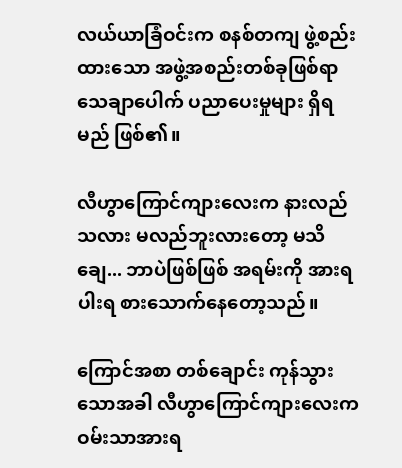လယ်ယာခြံဝင်းက စနစ်တကျ ဖွဲ့စည်းထားသော အဖွဲ့အစည်းတစ်ခုဖြစ်ရာ သေချာပေါက် ပညာပေးမှုများ ရှိရမည် ဖြစ်၏။

လီဟွာကြောင်ကျားလေးက နားလည်သလား မလည်ဘူးလားတော့ မသိချေ... ဘာပဲဖြစ်ဖြစ် အရမ်းကို အားရပါးရ စားသောက်နေတော့သည်။

ကြောင်အစာ တစ်ချောင်း ကုန်သွားသောအခါ လီဟွာကြောင်ကျားလေးက ဝမ်းသာအားရ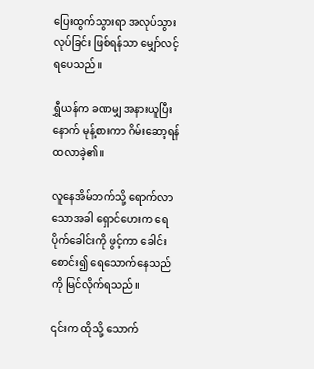ပြေးထွက်သွားရာ အလုပ်သွားလုပ်ခြင်း ဖြစ်ရန်သာ မျှော်လင့်ရပေသည်။

ရွှီယန်က ခဏမျှ အနားယူပြီးနောက် မုန့်စားကာ ဂိမ်းဆော့ရန် ထလာခဲ့၏။

လူနေအိမ်ဘက်သို့ ရောက်လာသောအခါ ရှောင်ဟေးက ရေပိုက်ခေါင်းကို ဖွင့်ကာ ခေါင်းစောင်း၍ ရေသောက်နေသည်ကို မြင်လိုက်ရသည်။

၎င်းက ထိုသို့ သောက်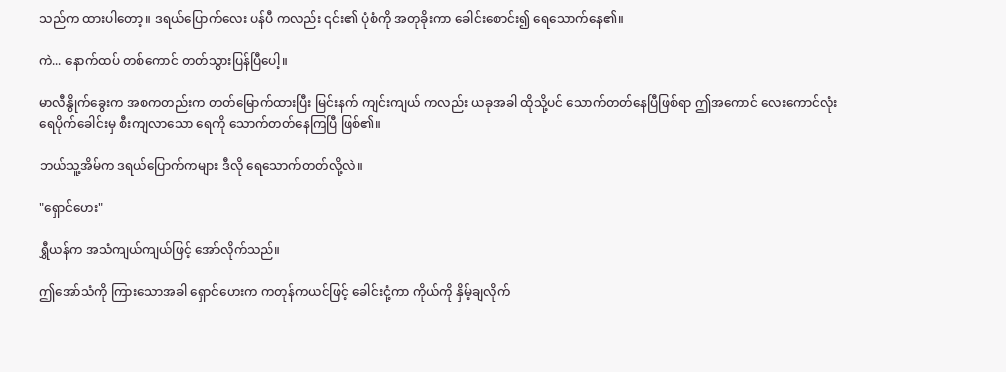သည်က ထားပါတော့။ ဒရယ်ပြောက်လေး ပန်ပီ ကလည်း ၎င်း၏ ပုံစံကို အတုခိုးကာ ခေါင်းစောင်း၍ ရေသောက်နေ၏။

ကဲ... နောက်ထပ် တစ်ကောင် တတ်သွားပြန်ပြီပေါ့။

မာလီနွိုက်ခွေးက အစကတည်းက တတ်မြောက်ထားပြီး မြင်းနက် ကျင်းကျယ် ကလည်း ယခုအခါ ထိုသို့ပင် သောက်တတ်နေပြီဖြစ်ရာ ဤအကောင် လေးကောင်လုံး ရေပိုက်ခေါင်းမှ စီးကျလာသော ရေကို သောက်တတ်နေကြပြီ ဖြစ်၏။

ဘယ်သူ့အိမ်က ဒရယ်ပြောက်ကများ ဒီလို ရေသောက်တတ်လို့လဲ။

"ရှောင်ဟေး"

ရွှီယန်က အသံကျယ်ကျယ်ဖြင့် အော်လိုက်သည်။

ဤအော်သံကို ကြားသောအခါ ရှောင်ဟေးက ကတုန်ကယင်ဖြင့် ခေါင်းငုံ့ကာ ကိုယ်ကို နှိမ့်ချလိုက်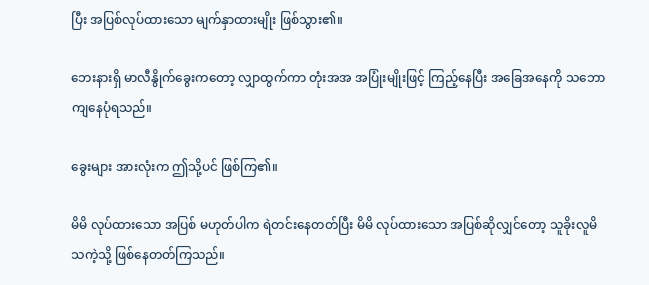ပြီး အပြစ်လုပ်ထားသော မျက်နှာထားမျိုး ဖြစ်သွား၏။

ဘေးနားရှိ မာလီနွိုက်ခွေးကတော့ လျှာထွက်ကာ တုံးအအ အပြုံးမျိုးဖြင့် ကြည့်နေပြီး အခြေအနေကို သဘောကျနေပုံရသည်။

ခွေးများ အားလုံးက ဤသို့ပင် ဖြစ်ကြ၏။

မိမိ လုပ်ထားသော အပြစ် မဟုတ်ပါက ရဲတင်းနေတတ်ပြီး မိမိ လုပ်ထားသော အပြစ်ဆိုလျှင်တော့ သူခိုးလူမိသကဲ့သို့ ဖြစ်နေတတ်ကြသည်။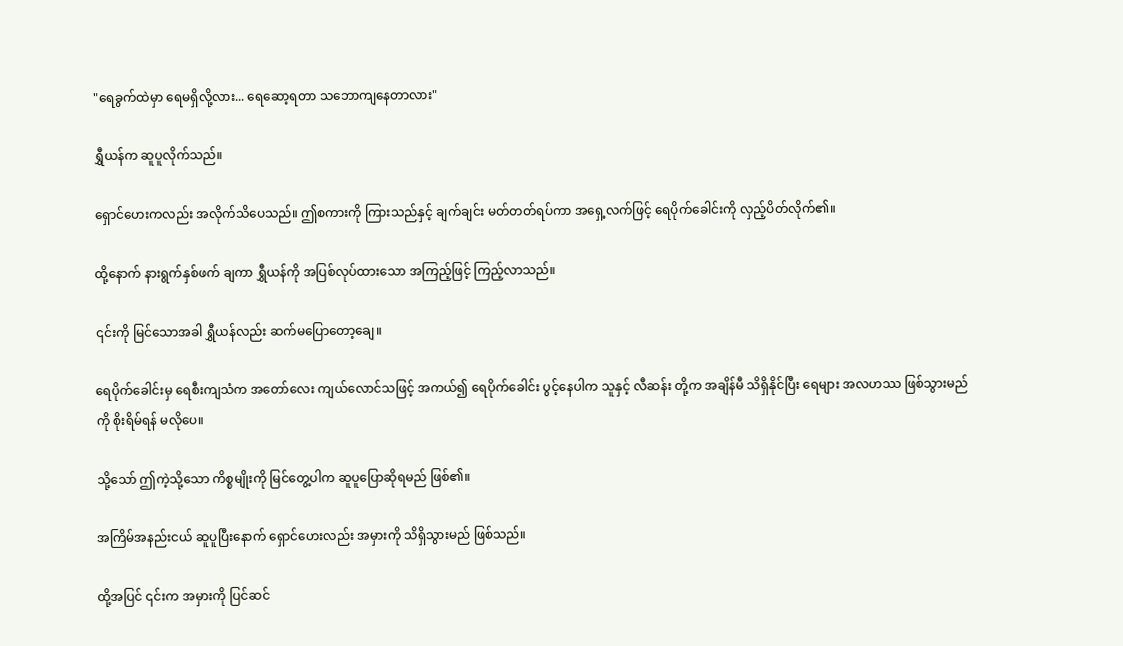"ရေခွက်ထဲမှာ ရေမရှိလို့လား... ရေဆော့ရတာ သဘောကျနေတာလား"

ရွှီယန်က ဆူပူလိုက်သည်။

ရှောင်ဟေးကလည်း အလိုက်သိပေသည်။ ဤစကားကို ကြားသည်နှင့် ချက်ချင်း မတ်တတ်ရပ်ကာ အရှေ့လက်ဖြင့် ရေပိုက်ခေါင်းကို လှည့်ပိတ်လိုက်၏။

ထို့နောက် နားရွက်နှစ်ဖက် ချကာ ရွှီယန်ကို အပြစ်လုပ်ထားသော အကြည့်ဖြင့် ကြည့်လာသည်။

၎င်းကို မြင်သောအခါ ရွှီယန်လည်း ဆက်မပြောတော့ချေ။

ရေပိုက်ခေါင်းမှ ရေစီးကျသံက အတော်လေး ကျယ်လောင်သဖြင့် အကယ်၍ ရေပိုက်ခေါင်း ပွင့်နေပါက သူနှင့် လီဆန်း တို့က အချိန်မီ သိရှိနိုင်ပြီး ရေများ အလဟဿ ဖြစ်သွားမည်ကို စိုးရိမ်ရန် မလိုပေ။

သို့သော် ဤကဲ့သို့သော ကိစ္စမျိုးကို မြင်တွေ့ပါက ဆူပူပြောဆိုရမည် ဖြစ်၏။

အကြိမ်အနည်းငယ် ဆူပူပြီးနောက် ရှောင်ဟေးလည်း အမှားကို သိရှိသွားမည် ဖြစ်သည်။

ထို့အပြင် ၎င်းက အမှားကို ပြင်ဆင်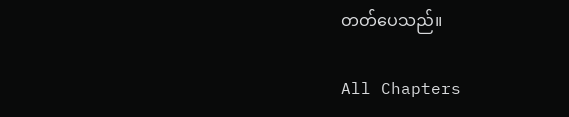တတ်ပေသည်။

All Chapters